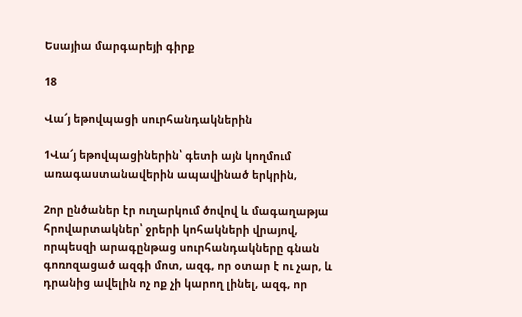Եսայիա մարգարեյի գիրք

18

Վա՜յ եթովպացի սուրհանդակներին

1Վա՜յ եթովպացիներին՝ գետի այն կողմում առագաստանավերին ապավինած երկրին,

2որ ընծաներ էր ուղարկում ծովով և մագաղաթյա հրովարտակներ՝ ջրերի կոհակների վրայով, որպեսզի արագընթաց սուրհանդակները գնան գոռոզացած ազգի մոտ, ազգ, որ օտար է ու չար, և դրանից ավելին ոչ ոք չի կարող լինել, ազգ, որ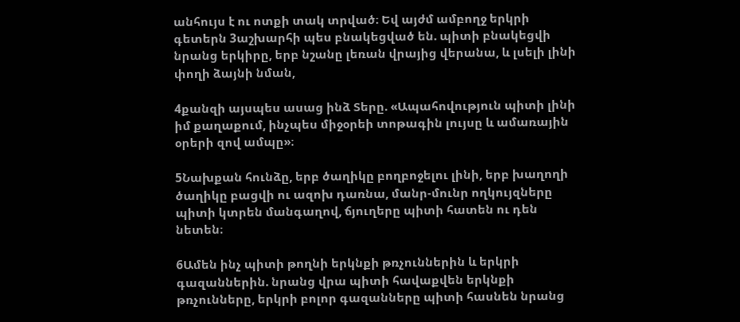անհույս է ու ոտքի տակ տրված։ Եվ այժմ ամբողջ երկրի գետերն 3աշխարհի պես բնակեցված են. պիտի բնակեցվի նրանց երկիրը, երբ նշանը լեռան վրայից վերանա, և լսելի լինի փողի ձայնի նման,

4քանզի այսպես ասաց ինձ Տերը. «Ապահովություն պիտի լինի իմ քաղաքում, ինչպես միջօրեի տոթագին լույսը և ամառային օրերի զով ամպը»։

5Նախքան հունձը, երբ ծաղիկը բողբոջելու լինի, երբ խաղողի ծաղիկը բացվի ու ազոխ դառնա, մանր-մունր ողկույզները պիտի կտրեն մանգաղով, ճյուղերը պիտի հատեն ու դեն նետեն։

6Ամեն ինչ պիտի թողնի երկնքի թռչուններին և երկրի գազաններին. նրանց վրա պիտի հավաքվեն երկնքի թռչունները, երկրի բոլոր գազանները պիտի հասնեն նրանց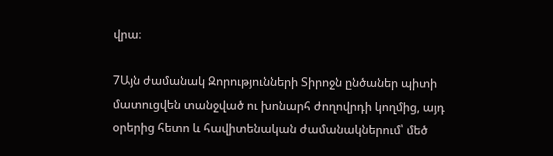վրա։

7Այն ժամանակ Զորությունների Տիրոջն ընծաներ պիտի մատուցվեն տանջված ու խոնարհ ժողովրդի կողմից, այդ օրերից հետո և հավիտենական ժամանակներում՝ մեծ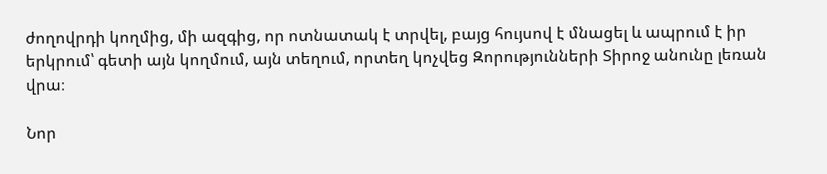ժողովրդի կողմից, մի ազգից, որ ոտնատակ է տրվել, բայց հույսով է մնացել և ապրում է իր երկրում՝ գետի այն կողմում, այն տեղում, որտեղ կոչվեց Զորությունների Տիրոջ անունը լեռան վրա։

Նոր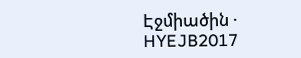Էջմիածին · HYEJB2017